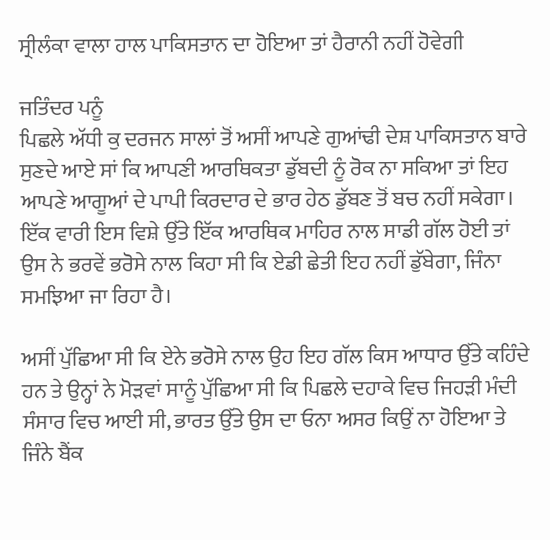ਸ੍ਰੀਲੰਕਾ ਵਾਲਾ ਹਾਲ ਪਾਕਿਸਤਾਨ ਦਾ ਹੋਇਆ ਤਾਂ ਹੈਰਾਨੀ ਨਹੀਂ ਹੋਵੇਗੀ

ਜਤਿੰਦਰ ਪਨੂੰ
ਪਿਛਲੇ ਅੱਧੀ ਕੁ ਦਰਜਨ ਸਾਲਾਂ ਤੋਂ ਅਸੀਂ ਆਪਣੇ ਗੁਆਂਢੀ ਦੇਸ਼ ਪਾਕਿਸਤਾਨ ਬਾਰੇ ਸੁਣਦੇ ਆਏ ਸਾਂ ਕਿ ਆਪਣੀ ਆਰਥਿਕਤਾ ਡੁੱਬਦੀ ਨੂੰ ਰੋਕ ਨਾ ਸਕਿਆ ਤਾਂ ਇਹ ਆਪਣੇ ਆਗੂਆਂ ਦੇ ਪਾਪੀ ਕਿਰਦਾਰ ਦੇ ਭਾਰ ਹੇਠ ਡੁੱਬਣ ਤੋਂ ਬਚ ਨਹੀਂ ਸਕੇਗਾ। ਇੱਕ ਵਾਰੀ ਇਸ ਵਿਸ਼ੇ ਉੱਤੇ ਇੱਕ ਆਰਥਿਕ ਮਾਹਿਰ ਨਾਲ ਸਾਡੀ ਗੱਲ ਹੋਈ ਤਾਂ ਉਸ ਨੇ ਭਰਵੇਂ ਭਰੋਸੇ ਨਾਲ ਕਿਹਾ ਸੀ ਕਿ ਏਡੀ ਛੇਤੀ ਇਹ ਨਹੀਂ ਡੁੱਬੇਗਾ, ਜਿੰਨਾ ਸਮਝਿਆ ਜਾ ਰਿਹਾ ਹੈ।

ਅਸੀਂ ਪੁੱਛਿਆ ਸੀ ਕਿ ਏਨੇ ਭਰੋਸੇ ਨਾਲ ਉਹ ਇਹ ਗੱਲ ਕਿਸ ਆਧਾਰ ਉੱਤੇ ਕਹਿੰਦੇ ਹਨ ਤੇ ਉਨ੍ਹਾਂ ਨੇ ਮੋੜਵਾਂ ਸਾਨੂੰ ਪੁੱਛਿਆ ਸੀ ਕਿ ਪਿਛਲੇ ਦਹਾਕੇ ਵਿਚ ਜਿਹੜੀ ਮੰਦੀ ਸੰਸਾਰ ਵਿਚ ਆਈ ਸੀ, ਭਾਰਤ ਉੱਤੇ ਉਸ ਦਾ ਓਨਾ ਅਸਰ ਕਿਉਂ ਨਾ ਹੋਇਆ ਤੇ ਜਿੰਨੇ ਬੈਂਕ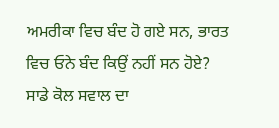ਅਮਰੀਕਾ ਵਿਚ ਬੰਦ ਹੋ ਗਏ ਸਨ, ਭਾਰਤ ਵਿਚ ਓਨੇ ਬੰਦ ਕਿਉਂ ਨਹੀਂ ਸਨ ਹੋਏ? ਸਾਡੇ ਕੋਲ ਸਵਾਲ ਦਾ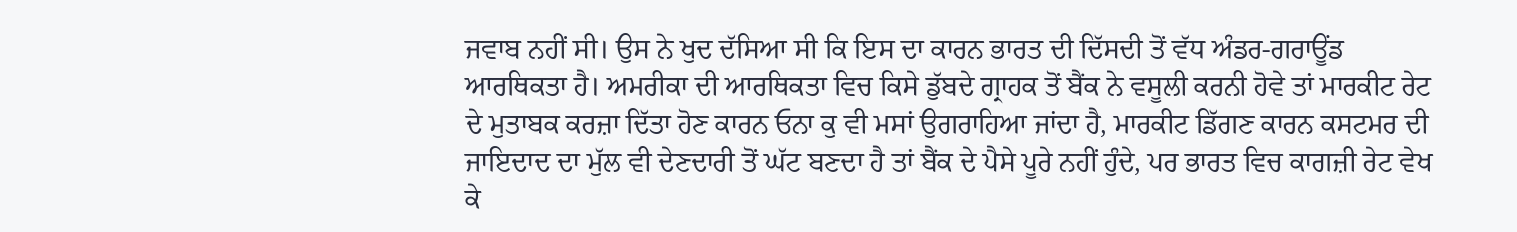ਜਵਾਬ ਨਹੀਂ ਸੀ। ਉਸ ਨੇ ਖੁਦ ਦੱਸਿਆ ਸੀ ਕਿ ਇਸ ਦਾ ਕਾਰਨ ਭਾਰਤ ਦੀ ਦਿੱਸਦੀ ਤੋਂ ਵੱਧ ਅੰਡਰ-ਗਰਾਊਂਡ ਆਰਥਿਕਤਾ ਹੈ। ਅਮਰੀਕਾ ਦੀ ਆਰਥਿਕਤਾ ਵਿਚ ਕਿਸੇ ਡੁੱਬਦੇ ਗ੍ਰਾਹਕ ਤੋਂ ਬੈਂਕ ਨੇ ਵਸੂਲੀ ਕਰਨੀ ਹੋਵੇ ਤਾਂ ਮਾਰਕੀਟ ਰੇਟ ਦੇ ਮੁਤਾਬਕ ਕਰਜ਼ਾ ਦਿੱਤਾ ਹੋਣ ਕਾਰਨ ਓਨਾ ਕੁ ਵੀ ਮਸਾਂ ਉਗਰਾਹਿਆ ਜਾਂਦਾ ਹੈ, ਮਾਰਕੀਟ ਡਿੱਗਣ ਕਾਰਨ ਕਸਟਮਰ ਦੀ ਜਾਇਦਾਦ ਦਾ ਮੁੱਲ ਵੀ ਦੇਣਦਾਰੀ ਤੋਂ ਘੱਟ ਬਣਦਾ ਹੈ ਤਾਂ ਬੈਂਕ ਦੇ ਪੈਸੇ ਪੂਰੇ ਨਹੀਂ ਹੁੰਦੇ, ਪਰ ਭਾਰਤ ਵਿਚ ਕਾਗਜ਼ੀ ਰੇਟ ਵੇਖ ਕੇ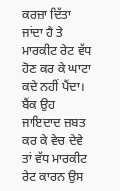ਕਰਜ਼ਾ ਦਿੱਤਾ ਜਾਂਦਾ ਹੈ ਤੇ ਮਾਰਕੀਟ ਰੇਟ ਵੱਧ ਹੋਣ ਕਰ ਕੇ ਘਾਟਾ ਕਦੇ ਨਹੀਂ ਪੈਂਦਾ। ਬੈਂਕ ਉਹ ਜਾਇਦਾਦ ਜ਼ਬਤ ਕਰ ਕੇ ਵੇਚ ਦੇਵੇ ਤਾਂ ਵੱਧ ਮਾਰਕੀਟ ਰੇਟ ਕਾਰਨ ਉਸ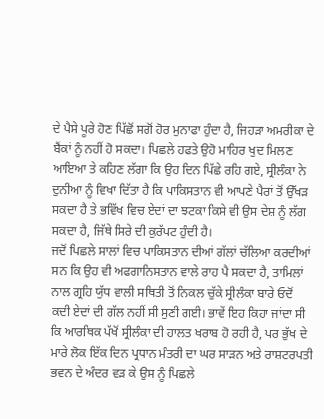ਦੇ ਪੈਸੇ ਪੂਰੇ ਹੋਣ ਪਿੱਛੋਂ ਸਗੋਂ ਹੋਰ ਮੁਨਾਫਾ ਹੁੰਦਾ ਹੈ, ਜਿਹੜਾ ਅਮਰੀਕਾ ਦੇ ਬੈਂਕਾਂ ਨੂੰ ਨਹੀਂ ਹੋ ਸਕਦਾ। ਪਿਛਲੇ ਹਫਤੇ ਉਹੋ ਮਾਹਿਰ ਖੁਦ ਮਿਲਣ ਆਇਆ ਤੇ ਕਹਿਣ ਲੱਗਾ ਕਿ ਉਹ ਦਿਨ ਪਿੱਛੇ ਰਹਿ ਗਏ, ਸ੍ਰੀਲੰਕਾ ਨੇ ਦੁਨੀਆ ਨੂੰ ਵਿਖਾ ਦਿੱਤਾ ਹੈ ਕਿ ਪਾਕਿਸਤਾਨ ਵੀ ਆਪਣੇ ਪੈਰਾਂ ਤੋਂ ਉੱਖੜ ਸਕਦਾ ਹੈ ਤੇ ਭਵਿੱਖ ਵਿਚ ਏਦਾਂ ਦਾ ਝਟਕਾ ਕਿਸੇ ਵੀ ਉਸ ਦੇਸ਼ ਨੂੰ ਲੱਗ ਸਕਦਾ ਹੈ, ਜਿੱਥੇ ਸਿਰੇ ਦੀ ਕੁਰੱਪਟ ਹੁੰਦੀ ਹੈ।
ਜਦੋਂ ਪਿਛਲੇ ਸਾਲਾਂ ਵਿਚ ਪਾਕਿਸਤਾਨ ਦੀਆਂ ਗੱਲਾਂ ਚੱਲਿਆ ਕਰਦੀਆਂ ਸਨ ਕਿ ਉਹ ਵੀ ਅਫਗਾਨਿਸਤਾਨ ਵਾਲੇ ਰਾਹ ਪੈ ਸਕਦਾ ਹੈ, ਤਾਮਿਲਾਂ ਨਾਲ ਗ੍ਰਹਿ ਯੁੱਧ ਵਾਲੀ ਸਥਿਤੀ ਤੋਂ ਨਿਕਲ ਚੁੱਕੇ ਸ੍ਰੀਲੰਕਾ ਬਾਰੇ ਓਦੋਂ ਕਦੀ ਏਦਾਂ ਦੀ ਗੱਲ ਨਹੀਂ ਸੀ ਸੁਣੀ ਗਈ। ਭਾਵੇਂ ਇਹ ਕਿਹਾ ਜਾਂਦਾ ਸੀ ਕਿ ਆਰਥਿਕ ਪੱਖੋਂ ਸ੍ਰੀਲੰਕਾ ਦੀ ਹਾਲਤ ਖਰਾਬ ਹੋ ਰਹੀ ਹੈ, ਪਰ ਭੁੱਖ ਦੇ ਮਾਰੇ ਲੋਕ ਇੱਕ ਦਿਨ ਪ੍ਰਧਾਨ ਮੰਤਰੀ ਦਾ ਘਰ ਸਾੜਨ ਅਤੇ ਰਾਸ਼ਟਰਪਤੀ ਭਵਨ ਦੇ ਅੰਦਰ ਵੜ ਕੇ ਉਸ ਨੂੰ ਪਿਛਲੇ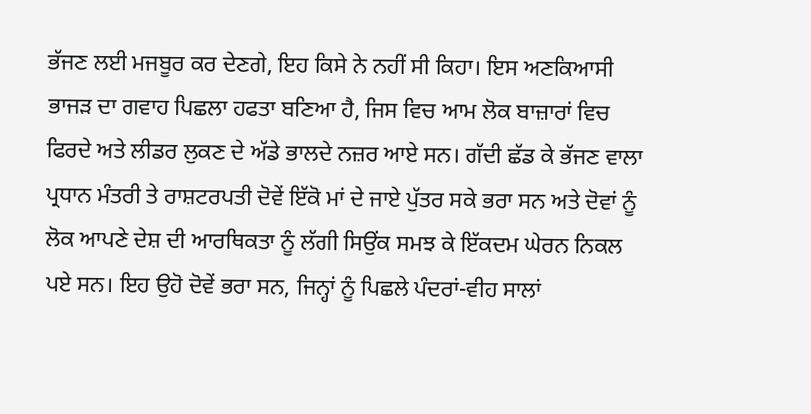ਭੱਜਣ ਲਈ ਮਜਬੂਰ ਕਰ ਦੇਣਗੇ, ਇਹ ਕਿਸੇ ਨੇ ਨਹੀਂ ਸੀ ਕਿਹਾ। ਇਸ ਅਣਕਿਆਸੀ ਭਾਜੜ ਦਾ ਗਵਾਹ ਪਿਛਲਾ ਹਫਤਾ ਬਣਿਆ ਹੈ, ਜਿਸ ਵਿਚ ਆਮ ਲੋਕ ਬਾਜ਼ਾਰਾਂ ਵਿਚ ਫਿਰਦੇ ਅਤੇ ਲੀਡਰ ਲੁਕਣ ਦੇ ਅੱਡੇ ਭਾਲਦੇ ਨਜ਼ਰ ਆਏ ਸਨ। ਗੱਦੀ ਛੱਡ ਕੇ ਭੱਜਣ ਵਾਲਾ ਪ੍ਰਧਾਨ ਮੰਤਰੀ ਤੇ ਰਾਸ਼ਟਰਪਤੀ ਦੋਵੇਂ ਇੱਕੋ ਮਾਂ ਦੇ ਜਾਏ ਪੁੱਤਰ ਸਕੇ ਭਰਾ ਸਨ ਅਤੇ ਦੋਵਾਂ ਨੂੰ ਲੋਕ ਆਪਣੇ ਦੇਸ਼ ਦੀ ਆਰਥਿਕਤਾ ਨੂੰ ਲੱਗੀ ਸਿਉਂਕ ਸਮਝ ਕੇ ਇੱਕਦਮ ਘੇਰਨ ਨਿਕਲ ਪਏ ਸਨ। ਇਹ ਉਹੋ ਦੋਵੇਂ ਭਰਾ ਸਨ, ਜਿਨ੍ਹਾਂ ਨੂੰ ਪਿਛਲੇ ਪੰਦਰਾਂ-ਵੀਹ ਸਾਲਾਂ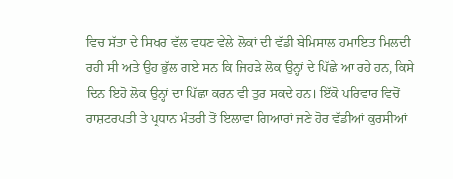ਵਿਚ ਸੱਤਾ ਦੇ ਸਿਖਰ ਵੱਲ ਵਧਣ ਵੇਲੇ ਲੋਕਾਂ ਦੀ ਵੱਡੀ ਬੇਮਿਸਾਲ ਹਮਾਇਤ ਮਿਲਦੀ ਰਹੀ ਸੀ ਅਤੇ ਉਹ ਭੁੱਲ ਗਏ ਸਨ ਕਿ ਜਿਹੜੇ ਲੋਕ ਉਨ੍ਹਾਂ ਦੇ ਪਿੱਛੇ ਆ ਰਹੇ ਹਨ, ਕਿਸੇ ਦਿਨ ਇਹੋ ਲੋਕ ਉਨ੍ਹਾਂ ਦਾ ਪਿੱਛਾ ਕਰਨ ਵੀ ਤੁਰ ਸਕਦੇ ਹਨ। ਇੱਕੋ ਪਰਿਵਾਰ ਵਿਚੋਂ ਰਾਸ਼ਟਰਪਤੀ ਤੇ ਪ੍ਰਧਾਨ ਮੰਤਰੀ ਤੋਂ ਇਲਾਵਾ ਗਿਆਰਾਂ ਜਣੇ ਹੋਰ ਵੱਡੀਆਂ ਕੁਰਸੀਆਂ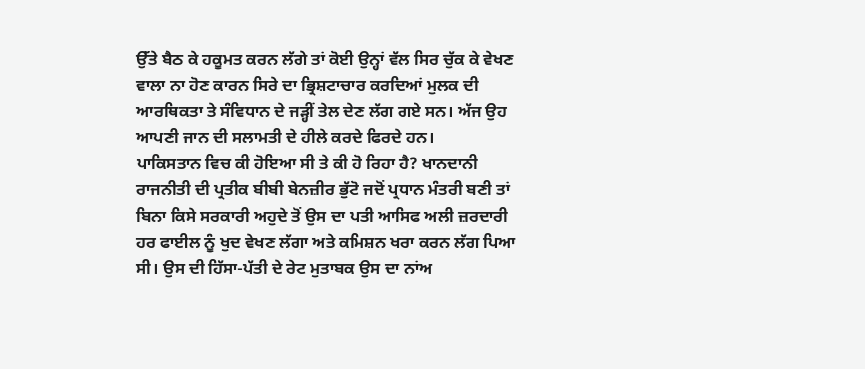ਉੱਤੇ ਬੈਠ ਕੇ ਹਕੂਮਤ ਕਰਨ ਲੱਗੇ ਤਾਂ ਕੋਈ ਉਨ੍ਹਾਂ ਵੱਲ ਸਿਰ ਚੁੱਕ ਕੇ ਵੇਖਣ ਵਾਲਾ ਨਾ ਹੋਣ ਕਾਰਨ ਸਿਰੇ ਦਾ ਭ੍ਰਿਸ਼ਟਾਚਾਰ ਕਰਦਿਆਂ ਮੁਲਕ ਦੀ ਆਰਥਿਕਤਾ ਤੇ ਸੰਵਿਧਾਨ ਦੇ ਜੜ੍ਹੀਂ ਤੇਲ ਦੇਣ ਲੱਗ ਗਏ ਸਨ। ਅੱਜ ਉਹ ਆਪਣੀ ਜਾਨ ਦੀ ਸਲਾਮਤੀ ਦੇ ਹੀਲੇ ਕਰਦੇ ਫਿਰਦੇ ਹਨ।
ਪਾਕਿਸਤਾਨ ਵਿਚ ਕੀ ਹੋਇਆ ਸੀ ਤੇ ਕੀ ਹੋ ਰਿਹਾ ਹੈ? ਖਾਨਦਾਨੀ ਰਾਜਨੀਤੀ ਦੀ ਪ੍ਰਤੀਕ ਬੀਬੀ ਬੇਨਜ਼ੀਰ ਭੁੱਟੋ ਜਦੋਂ ਪ੍ਰਧਾਨ ਮੰਤਰੀ ਬਣੀ ਤਾਂ ਬਿਨਾ ਕਿਸੇ ਸਰਕਾਰੀ ਅਹੁਦੇ ਤੋਂ ਉਸ ਦਾ ਪਤੀ ਆਸਿਫ ਅਲੀ ਜ਼ਰਦਾਰੀ ਹਰ ਫਾਈਲ ਨੂੰ ਖੁਦ ਵੇਖਣ ਲੱਗਾ ਅਤੇ ਕਮਿਸ਼ਨ ਖਰਾ ਕਰਨ ਲੱਗ ਪਿਆ ਸੀ। ਉਸ ਦੀ ਹਿੱਸਾ-ਪੱਤੀ ਦੇ ਰੇਟ ਮੁਤਾਬਕ ਉਸ ਦਾ ਨਾਂਅ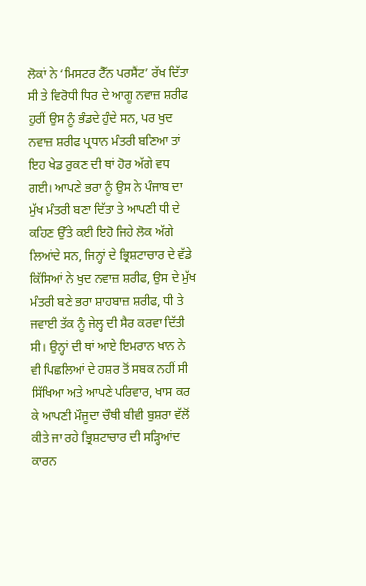ਲੋਕਾਂ ਨੇ ‘ਮਿਸਟਰ ਟੈੱਨ ਪਰਸੈਂਟ’ ਰੱਖ ਦਿੱਤਾ ਸੀ ਤੇ ਵਿਰੋਧੀ ਧਿਰ ਦੇ ਆਗੂ ਨਵਾਜ਼ ਸ਼ਰੀਫ ਹੁਰੀਂ ਉਸ ਨੂੰ ਭੰਡਦੇ ਹੁੰਦੇ ਸਨ, ਪਰ ਖੁਦ ਨਵਾਜ਼ ਸ਼ਰੀਫ ਪ੍ਰਧਾਨ ਮੰਤਰੀ ਬਣਿਆ ਤਾਂ ਇਹ ਖੇਡ ਰੁਕਣ ਦੀ ਥਾਂ ਹੋਰ ਅੱਗੇ ਵਧ ਗਈ। ਆਪਣੇ ਭਰਾ ਨੂੰ ਉਸ ਨੇ ਪੰਜਾਬ ਦਾ ਮੁੱਖ ਮੰਤਰੀ ਬਣਾ ਦਿੱਤਾ ਤੇ ਆਪਣੀ ਧੀ ਦੇ ਕਹਿਣ ਉੱਤੇ ਕਈ ਇਹੋ ਜਿਹੇ ਲੋਕ ਅੱਗੇ ਲਿਆਂਦੇ ਸਨ, ਜਿਨ੍ਹਾਂ ਦੇ ਭ੍ਰਿਸ਼ਟਾਚਾਰ ਦੇ ਵੱਡੇ ਕਿੱਸਿਆਂ ਨੇ ਖੁਦ ਨਵਾਜ਼ ਸ਼ਰੀਫ, ਉਸ ਦੇ ਮੁੱਖ ਮੰਤਰੀ ਬਣੇ ਭਰਾ ਸ਼ਾਹਬਾਜ਼ ਸ਼ਰੀਫ, ਧੀ ਤੇ ਜਵਾਈ ਤੱਕ ਨੂੰ ਜੇਲ੍ਹ ਦੀ ਸੈਰ ਕਰਵਾ ਦਿੱਤੀ ਸੀ। ਉਨ੍ਹਾਂ ਦੀ ਥਾਂ ਆਏ ਇਮਰਾਨ ਖਾਨ ਨੇ ਵੀ ਪਿਛਲਿਆਂ ਦੇ ਹਸ਼ਰ ਤੋਂ ਸਬਕ ਨਹੀਂ ਸੀ ਸਿੱਖਿਆ ਅਤੇ ਆਪਣੇ ਪਰਿਵਾਰ, ਖਾਸ ਕਰ ਕੇ ਆਪਣੀ ਮੌਜੂਦਾ ਚੌਥੀ ਬੀਵੀ ਬੁਸ਼ਰਾ ਵੱਲੋਂ ਕੀਤੇ ਜਾ ਰਹੇ ਭ੍ਰਿਸ਼ਟਾਚਾਰ ਦੀ ਸੜ੍ਹਿਆਂਦ ਕਾਰਨ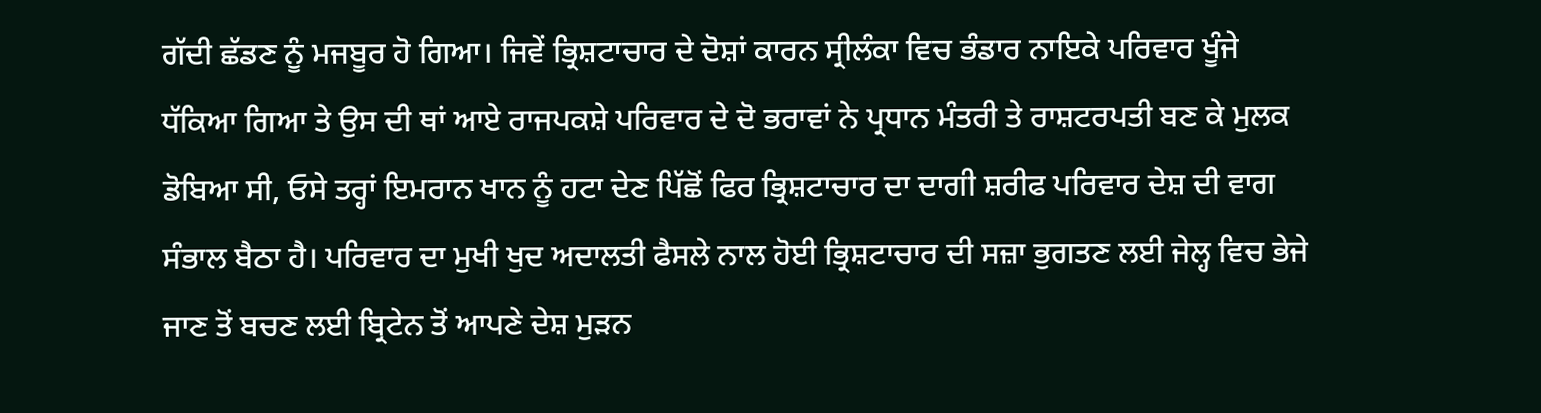ਗੱਦੀ ਛੱਡਣ ਨੂੰ ਮਜਬੂਰ ਹੋ ਗਿਆ। ਜਿਵੇਂ ਭ੍ਰਿਸ਼ਟਾਚਾਰ ਦੇ ਦੋਸ਼ਾਂ ਕਾਰਨ ਸ੍ਰੀਲੰਕਾ ਵਿਚ ਭੰਡਾਰ ਨਾਇਕੇ ਪਰਿਵਾਰ ਖੂੰਜੇ ਧੱਕਿਆ ਗਿਆ ਤੇ ਉਸ ਦੀ ਥਾਂ ਆਏ ਰਾਜਪਕਸ਼ੇ ਪਰਿਵਾਰ ਦੇ ਦੋ ਭਰਾਵਾਂ ਨੇ ਪ੍ਰਧਾਨ ਮੰਤਰੀ ਤੇ ਰਾਸ਼ਟਰਪਤੀ ਬਣ ਕੇ ਮੁਲਕ ਡੋਬਿਆ ਸੀ, ਓਸੇ ਤਰ੍ਹਾਂ ਇਮਰਾਨ ਖਾਨ ਨੂੰ ਹਟਾ ਦੇਣ ਪਿੱਛੋਂ ਫਿਰ ਭ੍ਰਿਸ਼ਟਾਚਾਰ ਦਾ ਦਾਗੀ ਸ਼ਰੀਫ ਪਰਿਵਾਰ ਦੇਸ਼ ਦੀ ਵਾਗ ਸੰਭਾਲ ਬੈਠਾ ਹੈ। ਪਰਿਵਾਰ ਦਾ ਮੁਖੀ ਖੁਦ ਅਦਾਲਤੀ ਫੈਸਲੇ ਨਾਲ ਹੋਈ ਭ੍ਰਿਸ਼ਟਾਚਾਰ ਦੀ ਸਜ਼ਾ ਭੁਗਤਣ ਲਈ ਜੇਲ੍ਹ ਵਿਚ ਭੇਜੇ ਜਾਣ ਤੋਂ ਬਚਣ ਲਈ ਬ੍ਰਿਟੇਨ ਤੋਂ ਆਪਣੇ ਦੇਸ਼ ਮੁੜਨ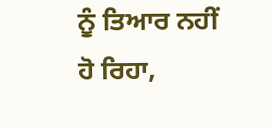ਨੂੰ ਤਿਆਰ ਨਹੀਂ ਹੋ ਰਿਹਾ,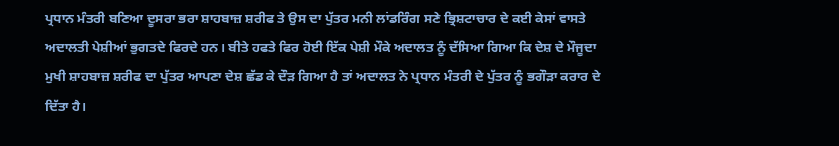ਪ੍ਰਧਾਨ ਮੰਤਰੀ ਬਣਿਆ ਦੂਸਰਾ ਭਰਾ ਸ਼ਾਹਬਾਜ਼ ਸ਼ਰੀਫ ਤੇ ਉਸ ਦਾ ਪੁੱਤਰ ਮਨੀ ਲਾਂਡਰਿੰਗ ਸਣੇ ਭ੍ਰਿਸ਼ਟਾਚਾਰ ਦੇ ਕਈ ਕੇਸਾਂ ਵਾਸਤੇ ਅਦਾਲਤੀ ਪੇਸ਼ੀਆਂ ਭੁਗਤਦੇ ਫਿਰਦੇ ਹਨ। ਬੀਤੇ ਹਫਤੇ ਫਿਰ ਹੋਈ ਇੱਕ ਪੇਸ਼ੀ ਮੌਕੇ ਅਦਾਲਤ ਨੂੰ ਦੱਸਿਆ ਗਿਆ ਕਿ ਦੇਸ਼ ਦੇ ਮੌਜੂਦਾ ਮੁਖੀ ਸ਼ਾਹਬਾਜ਼ ਸ਼ਰੀਫ ਦਾ ਪੁੱਤਰ ਆਪਣਾ ਦੇਸ਼ ਛੱਡ ਕੇ ਦੌੜ ਗਿਆ ਹੈ ਤਾਂ ਅਦਾਲਤ ਨੇ ਪ੍ਰਧਾਨ ਮੰਤਰੀ ਦੇ ਪੁੱਤਰ ਨੂੰ ਭਗੌੜਾ ਕਰਾਰ ਦੇ ਦਿੱਤਾ ਹੈ।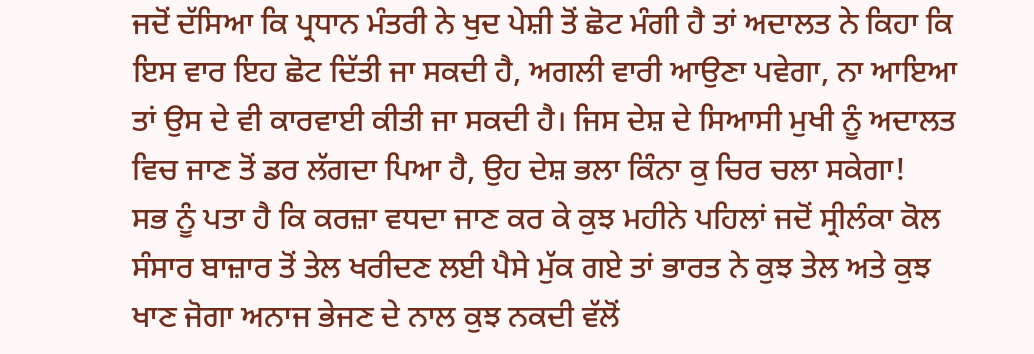ਜਦੋਂ ਦੱਸਿਆ ਕਿ ਪ੍ਰਧਾਨ ਮੰਤਰੀ ਨੇ ਖੁਦ ਪੇਸ਼ੀ ਤੋਂ ਛੋਟ ਮੰਗੀ ਹੈ ਤਾਂ ਅਦਾਲਤ ਨੇ ਕਿਹਾ ਕਿ ਇਸ ਵਾਰ ਇਹ ਛੋਟ ਦਿੱਤੀ ਜਾ ਸਕਦੀ ਹੈ, ਅਗਲੀ ਵਾਰੀ ਆਉਣਾ ਪਵੇਗਾ, ਨਾ ਆਇਆ ਤਾਂ ਉਸ ਦੇ ਵੀ ਕਾਰਵਾਈ ਕੀਤੀ ਜਾ ਸਕਦੀ ਹੈ। ਜਿਸ ਦੇਸ਼ ਦੇ ਸਿਆਸੀ ਮੁਖੀ ਨੂੰ ਅਦਾਲਤ ਵਿਚ ਜਾਣ ਤੋਂ ਡਰ ਲੱਗਦਾ ਪਿਆ ਹੈ, ਉਹ ਦੇਸ਼ ਭਲਾ ਕਿੰਨਾ ਕੁ ਚਿਰ ਚਲਾ ਸਕੇਗਾ!
ਸਭ ਨੂੰ ਪਤਾ ਹੈ ਕਿ ਕਰਜ਼ਾ ਵਧਦਾ ਜਾਣ ਕਰ ਕੇ ਕੁਝ ਮਹੀਨੇ ਪਹਿਲਾਂ ਜਦੋਂ ਸ੍ਰੀਲੰਕਾ ਕੋਲ ਸੰਸਾਰ ਬਾਜ਼ਾਰ ਤੋਂ ਤੇਲ ਖਰੀਦਣ ਲਈ ਪੈਸੇ ਮੁੱਕ ਗਏ ਤਾਂ ਭਾਰਤ ਨੇ ਕੁਝ ਤੇਲ ਅਤੇ ਕੁਝ ਖਾਣ ਜੋਗਾ ਅਨਾਜ ਭੇਜਣ ਦੇ ਨਾਲ ਕੁਝ ਨਕਦੀ ਵੱਲੋਂ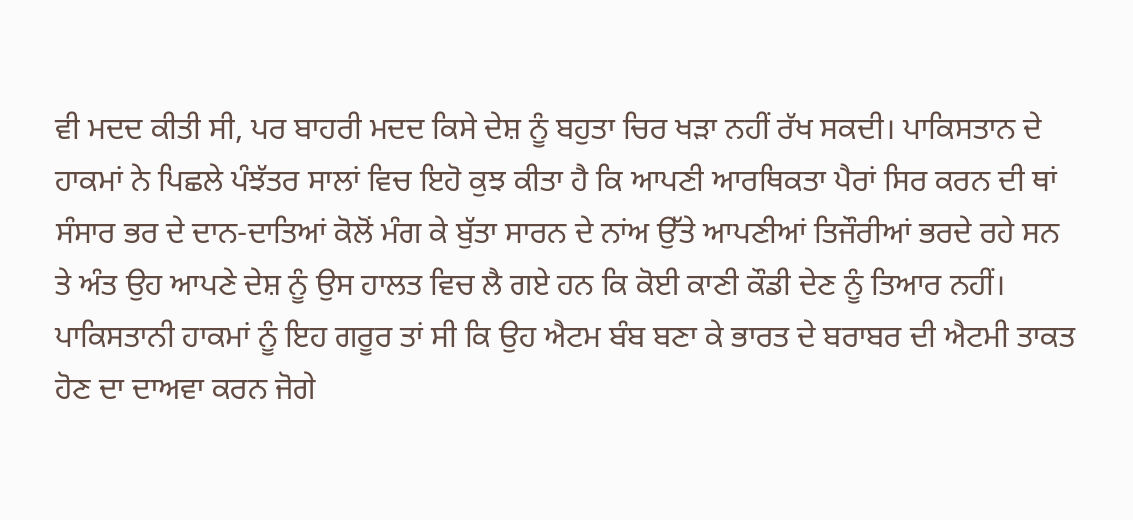ਵੀ ਮਦਦ ਕੀਤੀ ਸੀ, ਪਰ ਬਾਹਰੀ ਮਦਦ ਕਿਸੇ ਦੇਸ਼ ਨੂੰ ਬਹੁਤਾ ਚਿਰ ਖੜਾ ਨਹੀਂ ਰੱਖ ਸਕਦੀ। ਪਾਕਿਸਤਾਨ ਦੇ ਹਾਕਮਾਂ ਨੇ ਪਿਛਲੇ ਪੰਝੱਤਰ ਸਾਲਾਂ ਵਿਚ ਇਹੋ ਕੁਝ ਕੀਤਾ ਹੈ ਕਿ ਆਪਣੀ ਆਰਥਿਕਤਾ ਪੈਰਾਂ ਸਿਰ ਕਰਨ ਦੀ ਥਾਂ ਸੰਸਾਰ ਭਰ ਦੇ ਦਾਨ-ਦਾਤਿਆਂ ਕੋਲੋਂ ਮੰਗ ਕੇ ਬੁੱਤਾ ਸਾਰਨ ਦੇ ਨਾਂਅ ਉੱਤੇ ਆਪਣੀਆਂ ਤਿਜੌਰੀਆਂ ਭਰਦੇ ਰਹੇ ਸਨ ਤੇ ਅੰਤ ਉਹ ਆਪਣੇ ਦੇਸ਼ ਨੂੰ ਉਸ ਹਾਲਤ ਵਿਚ ਲੈ ਗਏ ਹਨ ਕਿ ਕੋਈ ਕਾਣੀ ਕੌਡੀ ਦੇਣ ਨੂੰ ਤਿਆਰ ਨਹੀਂ। ਪਾਕਿਸਤਾਨੀ ਹਾਕਮਾਂ ਨੂੰ ਇਹ ਗਰੂਰ ਤਾਂ ਸੀ ਕਿ ਉਹ ਐਟਮ ਬੰਬ ਬਣਾ ਕੇ ਭਾਰਤ ਦੇ ਬਰਾਬਰ ਦੀ ਐਟਮੀ ਤਾਕਤ ਹੋਣ ਦਾ ਦਾਅਵਾ ਕਰਨ ਜੋਗੇ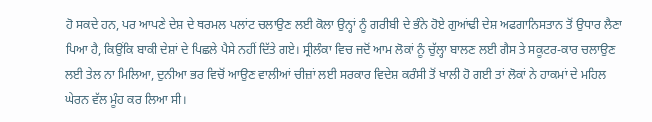ਹੋ ਸਕਦੇ ਹਨ, ਪਰ ਆਪਣੇ ਦੇਸ਼ ਦੇ ਥਰਮਲ ਪਲਾਂਟ ਚਲਾਉਣ ਲਈ ਕੋਲਾ ਉਨ੍ਹਾਂ ਨੂੰ ਗਰੀਬੀ ਦੇ ਭੰਨੇ ਹੋਏ ਗੁਆਂਢੀ ਦੇਸ਼ ਅਫਗਾਨਿਸਤਾਨ ਤੋਂ ਉਧਾਰ ਲੈਣਾ ਪਿਆ ਹੈ, ਕਿਉਂਕਿ ਬਾਕੀ ਦੇਸ਼ਾਂ ਦੇ ਪਿਛਲੇ ਪੈਸੇ ਨਹੀਂ ਦਿੱਤੇ ਗਏ। ਸ੍ਰੀਲੰਕਾ ਵਿਚ ਜਦੋਂ ਆਮ ਲੋਕਾਂ ਨੂੰ ਚੁੱਲ੍ਹਾ ਬਾਲਣ ਲਈ ਗੈਸ ਤੇ ਸਕੂਟਰ-ਕਾਰ ਚਲਾਉਣ ਲਈ ਤੇਲ ਨਾ ਮਿਲਿਆ, ਦੁਨੀਆ ਭਰ ਵਿਚੋਂ ਆਉਣ ਵਾਲੀਆਂ ਚੀਜ਼ਾਂ ਲਈ ਸਰਕਾਰ ਵਿਦੇਸ਼ ਕਰੰਸੀ ਤੋਂ ਖਾਲੀ ਹੋ ਗਈ ਤਾਂ ਲੋਕਾਂ ਨੇ ਹਾਕਮਾਂ ਦੇ ਮਹਿਲ ਘੇਰਨ ਵੱਲ ਮੂੰਹ ਕਰ ਲਿਆ ਸੀ।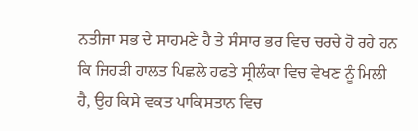ਨਤੀਜਾ ਸਭ ਦੇ ਸਾਹਮਣੇ ਹੈ ਤੇ ਸੰਸਾਰ ਭਰ ਵਿਚ ਚਰਚੇ ਹੋ ਰਹੇ ਹਨ ਕਿ ਜਿਹੜੀ ਹਾਲਤ ਪਿਛਲੇ ਹਫਤੇ ਸ੍ਰੀਲੰਕਾ ਵਿਚ ਵੇਖਣ ਨੂੰ ਮਿਲੀ ਹੈ, ਉਹ ਕਿਸੇ ਵਕਤ ਪਾਕਿਸਤਾਨ ਵਿਚ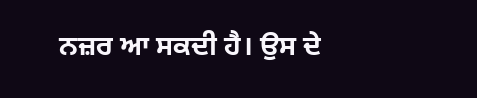ਨਜ਼ਰ ਆ ਸਕਦੀ ਹੈ। ਉਸ ਦੇ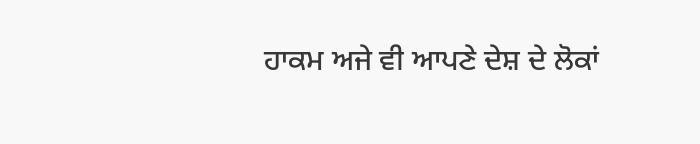ਹਾਕਮ ਅਜੇ ਵੀ ਆਪਣੇ ਦੇਸ਼ ਦੇ ਲੋਕਾਂ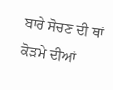ਬਾਰੇ ਸੋਚਣ ਦੀ ਥਾਂ ਕੋੜਮੇ ਦੀਆਂ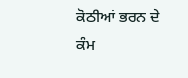ਕੋਠੀਆਂ ਭਰਨ ਦੇ ਕੰਮ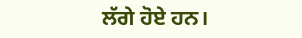ਲੱਗੇ ਹੋਏ ਹਨ।